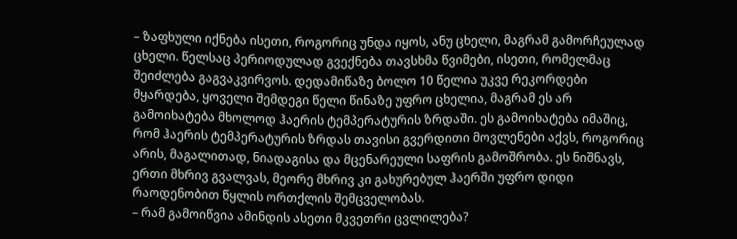– ზაფხული იქნება ისეთი, როგორიც უნდა იყოს, ანუ ცხელი, მაგრამ გამორჩეულად ცხელი. წელსაც პერიოდულად გვექნება თავსხმა წვიმები, ისეთი, რომელმაც შეიძლება გაგვაკვირვოს. დედამიწაზე ბოლო 10 წელია უკვე რეკორდები მყარდება, ყოველი შემდეგი წელი წინაზე უფრო ცხელია, მაგრამ ეს არ გამოიხატება მხოლოდ ჰაერის ტემპერატურის ზრდაში. ეს გამოიხატება იმაშიც, რომ ჰაერის ტემპერატურის ზრდას თავისი გვერდითი მოვლენები აქვს, როგორიც არის, მაგალითად, ნიადაგისა და მცენარეული საფრის გამოშრობა. ეს ნიშნავს, ერთი მხრივ გვალვას, მეორე მხრივ კი გახურებულ ჰაერში უფრო დიდი რაოდენობით წყლის ორთქლის შემცველობას.
– რამ გამოიწვია ამინდის ასეთი მკვეთრი ცვლილება?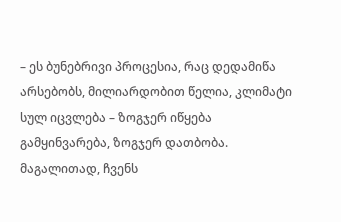– ეს ბუნებრივი პროცესია, რაც დედამიწა არსებობს, მილიარდობით წელია, კლიმატი სულ იცვლება – ზოგჯერ იწყება გამყინვარება, ზოგჯერ დათბობა. მაგალითად, ჩვენს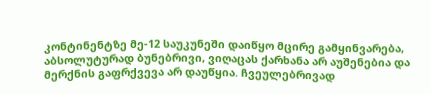კონტინენტზე მე-12 საუკუნეში დაიწყო მცირე გამყინვარება, აბსოლუტურად ბუნებრივი, ვიღაცას ქარხანა არ აუშენებია და მერქნის გაფრქვევა არ დაუწყია. ჩვეულებრივად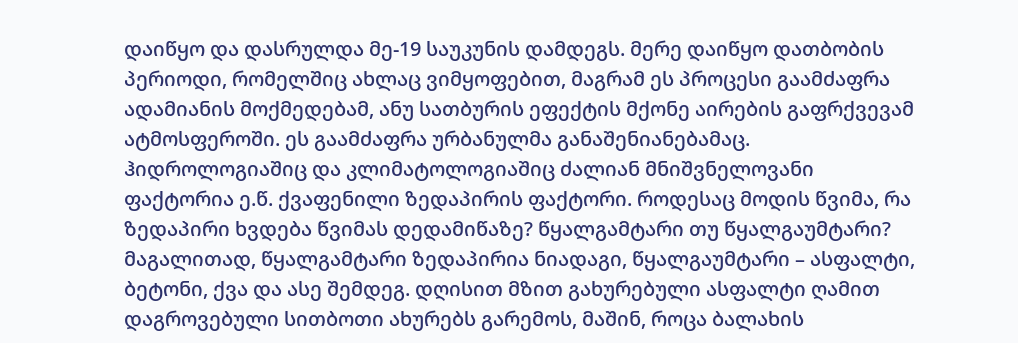დაიწყო და დასრულდა მე-19 საუკუნის დამდეგს. მერე დაიწყო დათბობის პერიოდი, რომელშიც ახლაც ვიმყოფებით, მაგრამ ეს პროცესი გაამძაფრა ადამიანის მოქმედებამ, ანუ სათბურის ეფექტის მქონე აირების გაფრქვევამ ატმოსფეროში. ეს გაამძაფრა ურბანულმა განაშენიანებამაც.
ჰიდროლოგიაშიც და კლიმატოლოგიაშიც ძალიან მნიშვნელოვანი ფაქტორია ე.წ. ქვაფენილი ზედაპირის ფაქტორი. როდესაც მოდის წვიმა, რა ზედაპირი ხვდება წვიმას დედამიწაზე? წყალგამტარი თუ წყალგაუმტარი? მაგალითად, წყალგამტარი ზედაპირია ნიადაგი, წყალგაუმტარი – ასფალტი, ბეტონი, ქვა და ასე შემდეგ. დღისით მზით გახურებული ასფალტი ღამით დაგროვებული სითბოთი ახურებს გარემოს, მაშინ, როცა ბალახის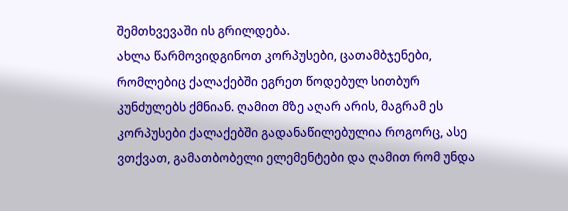შემთხვევაში ის გრილდება.
ახლა წარმოვიდგინოთ კორპუსები, ცათამბჯენები, რომლებიც ქალაქებში ეგრეთ წოდებულ სითბურ კუნძულებს ქმნიან. ღამით მზე აღარ არის, მაგრამ ეს კორპუსები ქალაქებში გადანაწილებულია როგორც, ასე ვთქვათ, გამათბობელი ელემენტები და ღამით რომ უნდა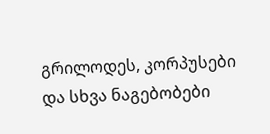გრილოდეს, კორპუსები და სხვა ნაგებობები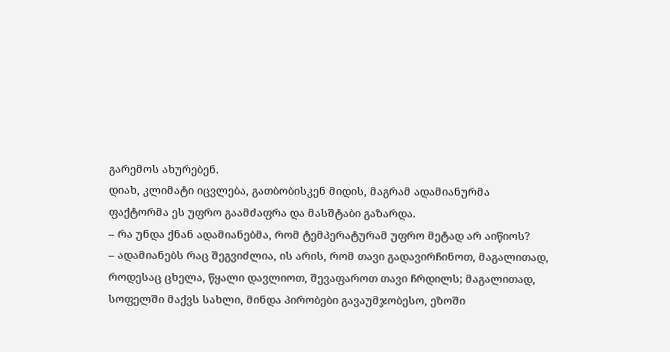გარემოს ახურებენ.
დიახ, კლიმატი იცვლება, გათბობისკენ მიდის, მაგრამ ადამიანურმა ფაქტორმა ეს უფრო გაამძაფრა და მასშტაბი გაზარდა.
– რა უნდა ქნან ადამიანებმა, რომ ტემპერატურამ უფრო მეტად არ აიწიოს?
– ადამიანებს რაც შეგვიძლია, ის არის, რომ თავი გადავირჩინოთ, მაგალითად, როდესაც ცხელა, წყალი დავლიოთ, შევაფაროთ თავი ჩრდილს; მაგალითად, სოფელში მაქვს სახლი, მინდა პირობები გავაუმჯობესო, ეზოში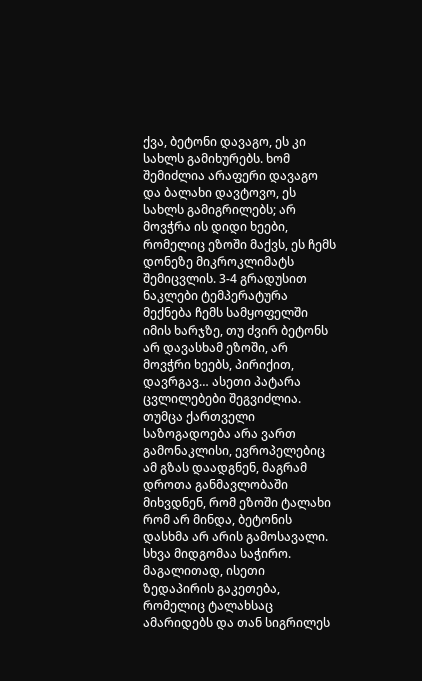ქვა, ბეტონი დავაგო, ეს კი სახლს გამიხურებს. ხომ შემიძლია არაფერი დავაგო და ბალახი დავტოვო, ეს სახლს გამიგრილებს; არ მოვჭრა ის დიდი ხეები, რომელიც ეზოში მაქვს, ეს ჩემს დონეზე მიკროკლიმატს შემიცვლის. 3-4 გრადუსით ნაკლები ტემპერატურა მექნება ჩემს სამყოფელში იმის ხარჯზე, თუ ძვირ ბეტონს არ დავასხამ ეზოში, არ მოვჭრი ხეებს, პირიქით, დავრგავ… ასეთი პატარა ცვლილებები შეგვიძლია. თუმცა ქართველი საზოგადოება არა ვართ გამონაკლისი, ევროპელებიც ამ გზას დაადგნენ, მაგრამ დროთა განმავლობაში მიხვდნენ, რომ ეზოში ტალახი რომ არ მინდა, ბეტონის დასხმა არ არის გამოსავალი. სხვა მიდგომაა საჭირო. მაგალითად, ისეთი ზედაპირის გაკეთება, რომელიც ტალახსაც ამარიდებს და თან სიგრილეს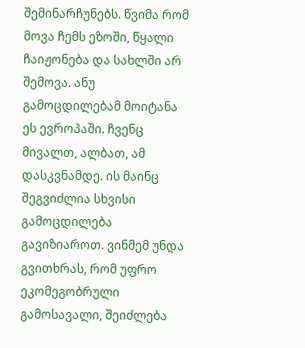შემინარჩუნებს. წვიმა რომ მოვა ჩემს ეზოში, წყალი ჩაიჟონება და სახლში არ შემოვა. ანუ გამოცდილებამ მოიტანა ეს ევროპაში. ჩვენც მივალთ, ალბათ, ამ დასკვნამდე. ის მაინც შეგვიძლია სხვისი გამოცდილება გავიზიაროთ. ვინმემ უნდა გვითხრას, რომ უფრო ეკომეგობრული გამოსავალი, შეიძლება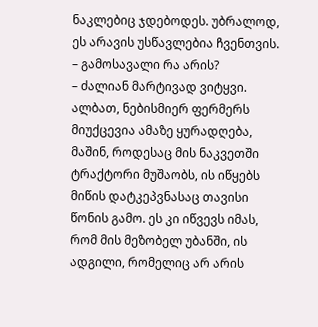ნაკლებიც ჯდებოდეს. უბრალოდ, ეს არავის უსწავლებია ჩვენთვის.
– გამოსავალი რა არის?
– ძალიან მარტივად ვიტყვი. ალბათ, ნებისმიერ ფერმერს მიუქცევია ამაზე ყურადღება, მაშინ, როდესაც მის ნაკვეთში ტრაქტორი მუშაობს, ის იწყებს მიწის დატკეპვნასაც თავისი წონის გამო. ეს კი იწვევს იმას, რომ მის მეზობელ უბანში, ის ადგილი, რომელიც არ არის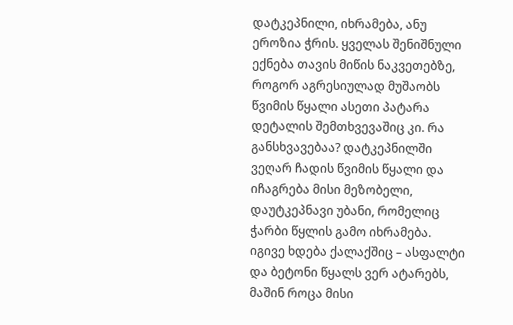დატკეპნილი, იხრამება, ანუ ეროზია ჭრის. ყველას შენიშნული ექნება თავის მიწის ნაკვეთებზე, როგორ აგრესიულად მუშაობს წვიმის წყალი ასეთი პატარა დეტალის შემთხვევაშიც კი. რა განსხვავებაა? დატკეპნილში ვეღარ ჩადის წვიმის წყალი და იჩაგრება მისი მეზობელი, დაუტკეპნავი უბანი, რომელიც ჭარბი წყლის გამო იხრამება.
იგივე ხდება ქალაქშიც – ასფალტი და ბეტონი წყალს ვერ ატარებს, მაშინ როცა მისი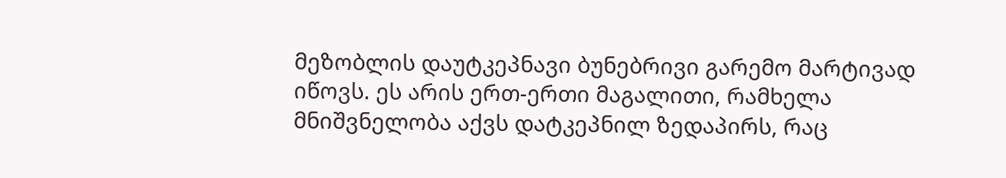მეზობლის დაუტკეპნავი ბუნებრივი გარემო მარტივად იწოვს. ეს არის ერთ-ერთი მაგალითი, რამხელა მნიშვნელობა აქვს დატკეპნილ ზედაპირს, რაც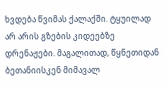ხვდება წვიმას ქალაქში. ტყუილად არ არის გზების კიდეებზე დრენაჟები. მაგალითად, წყნეთიდან ბეთანიისკენ მიმავალ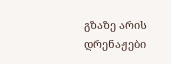გზაზე არის დრენაჟები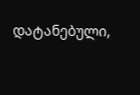დატანებული,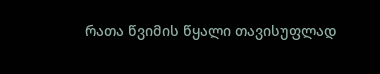რათა წვიმის წყალი თავისუფლად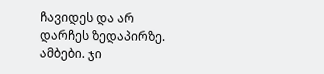ჩავიდეს და არ დარჩეს ზედაპირზე.
ამბები. ჯი